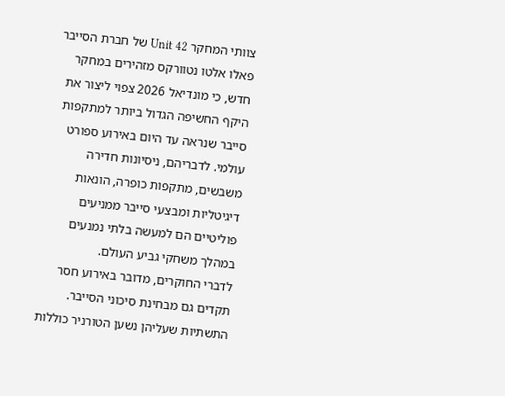צוותי המחקר Unit 42 של חברת הסייבר פאלו אלטו נטוורקס מזהירים במחקר חדש, כי מונדיאל 2026 צפוי ליצור את היקף החשיפה הגדול ביותר למתקפות סייבר שנראה עד היום באירוע ספורט עולמי. לדבריהם, ניסיונות חדירה משבשים, מתקפות כופרה, הונאות דיגיטליות ומבצעי סייבר ממניעים פוליטיים הם למעשה בלתי נמנעים במהלך משחקי גביע העולם.
לדברי החוקרים, מדובר באירוע חסר תקדים גם מבחינת סיכוני הסייבר. התשתיות שעליהן נשען הטורניר כוללות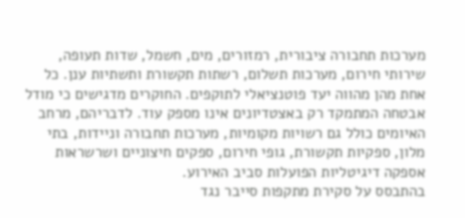מערכות תחבורה ציבורית, רמזורים, מים, חשמל, שדות תעופה, שירותי חירום, מערכות תשלום, רשתות תקשורת ותשתיות ענן. כל אחת מהן מהווה יעד פוטנציאלי לתוקפים. החוקרים מדגישים כי מודל אבטחה המתמקד רק באצטדיונים אינו מספק עוד. לדבריהם, מרחב האיומים כולל גם רשויות מקומיות, מערכות תחבורה וניידות, בתי מלון, ספקיות תקשורת, גופי חירום, ספקים חיצוניים ושרשראות אספקה דיגיטליות הפועלות סביב האירוע.
בהתבסס על סקירת מתקפות סייבר נגד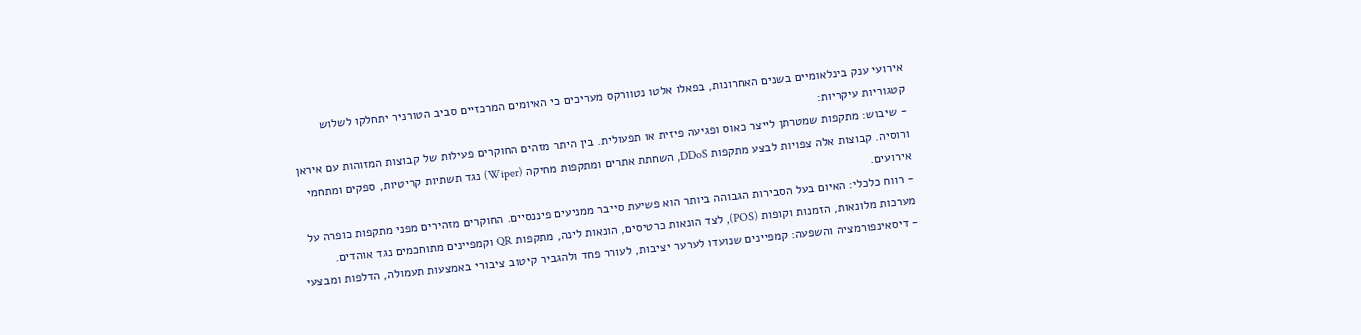אירועי ענק בינלאומיים בשנים האחרונות, בפאלו אלטו נטוורקס מעריכים כי האיומים המרכזיים סביב הטורניר יתחלקו לשלוש קטגוריות עיקריות:
- שיבוש: מתקפות שמטרתן לייצר כאוס ופגיעה פיזית או תפעולית. בין היתר מזהים החוקרים פעילות של קבוצות המזוהות עם איראן ורוסיה. קבוצות אלה צפויות לבצע מתקפות DDoS, השחתת אתרים ומתקפות מחיקה (Wiper) נגד תשתיות קריטיות, ספקים ומתחמי אירועים.
- רווח כלכלי: האיום בעל הסבירות הגבוהה ביותר הוא פשיעת סייבר ממניעים פיננסיים. החוקרים מזהירים מפני מתקפות כופרה על מערכות מלונאות, הזמנות וקופות (POS), לצד הונאות כרטיסים, הונאות לינה, מתקפות QR וקמפיינים מתוחכמים נגד אוהדים.
- דיסאינפורמציה והשפעה: קמפיינים שנועדו לערער יציבות, לעורר פחד ולהגביר קיטוב ציבורי באמצעות תעמולה, הדלפות ומבצעי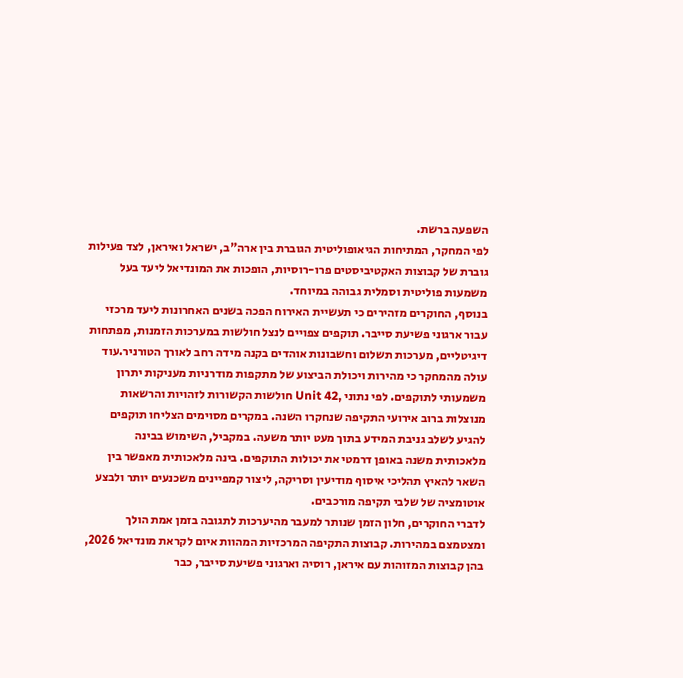השפעה ברשת.
לפי המחקר, המתיחות הגיאופוליטית הגוברת בין ארה"ב, ישראל ואיראן, לצד פעילות גוברת של קבוצות האקטיביסטים פרו-רוסיות, הופכות את המונדיאל ליעד בעל משמעות פוליטית וסמלית גבוהה במיוחד.
בנוסף, החוקרים מזהירים כי תעשיית האירוח הפכה בשנים האחרונות ליעד מרכזי עבור ארגוני פשיעת סייבר. תוקפים צפויים לנצל חולשות במערכות הזמנות, מפתחות דיגיטליים, מערכות תשלום וחשבונות אוהדים בקנה מידה רחב לאורך הטורניר.עוד עולה מהמחקר כי מהירות ויכולת הביצוע של מתקפות מודרניות מעניקות יתרון משמעותי לתוקפים. לפי נתוני ,Unit 42 חולשות הקשורות לזהויות והרשאות מנוצלות ברוב אירועי התקיפה שנחקרו השנה. במקרים מסוימים הצליחו תוקפים להגיע לשלב גניבת המידע בתוך מעט יותר משעה. במקביל, השימוש בבינה מלאכותית משנה באופן דרמטי את יכולות התוקפים. בינה מלאכותית מאפשר בין השאר להאיץ תהליכי איסוף מודיעין וסריקה, ליצור קמפיינים משכנעים יותר ולבצע אוטומציה של שלבי תקיפה מורכבים.
לדברי החוקרים, חלון הזמן שנותר למעבר מהיערכות לתגובה בזמן אמת הולך ומצטמצם במהירות. קבוצות התקיפה המרכזיות המהוות איום לקראת מונדיאל 2026, בהן קבוצות המזוהות עם איראן, רוסיה וארגוני פשיעת סייבר, כבר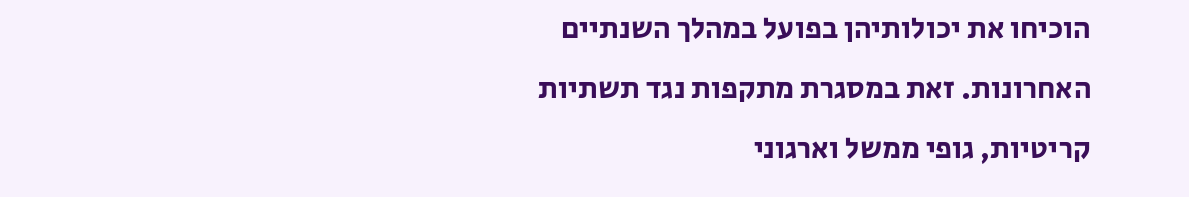הוכיחו את יכולותיהן בפועל במהלך השנתיים האחרונות. זאת במסגרת מתקפות נגד תשתיות קריטיות, גופי ממשל וארגוני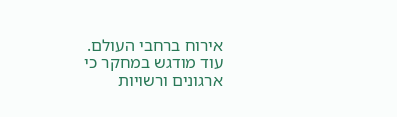אירוח ברחבי העולם. עוד מודגש במחקר כי ארגונים ורשויות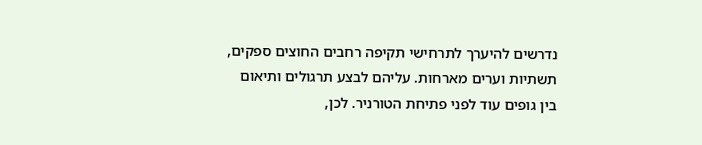נדרשים להיערך לתרחישי תקיפה רחבים החוצים ספקים, תשתיות וערים מארחות. עליהם לבצע תרגולים ותיאום בין גופים עוד לפני פתיחת הטורניר. לכן,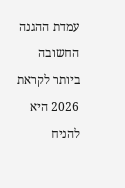עמדת ההגנה החשובה ביותר לקראת 2026 היא להניח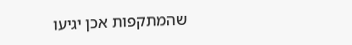שהמתקפות אכן יגיעו